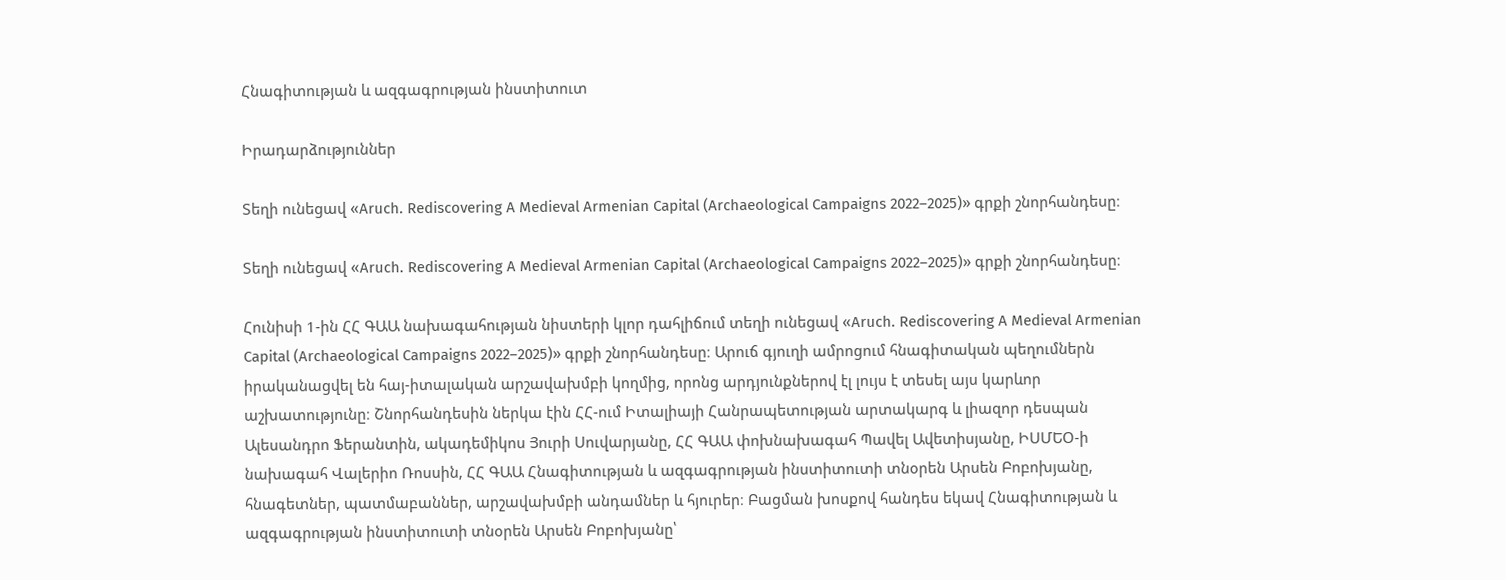Հնագիտության և ազգագրության ինստիտուտ

Իրադարձություններ

Տեղի ունեցավ «Aruch. Rediscovering A Medieval Armenian Capital (Archaeological Campaigns 2022–2025)» գրքի շնորհանդեսը։

Տեղի ունեցավ «Aruch. Rediscovering A Medieval Armenian Capital (Archaeological Campaigns 2022–2025)» գրքի շնորհանդեսը։

Հունիսի 1-ին ՀՀ ԳԱԱ նախագահության նիստերի կլոր դահլիճում տեղի ունեցավ «Aruch. Rediscovering A Medieval Armenian Capital (Archaeological Campaigns 2022–2025)» գրքի շնորհանդեսը։ Արուճ գյուղի ամրոցում հնագիտական պեղումներն իրականացվել են հայ-իտալական արշավախմբի կողմից, որոնց արդյունքներով էլ լույս է տեսել այս կարևոր աշխատությունը։ Շնորհանդեսին ներկա էին ՀՀ-ում Իտալիայի Հանրապետության արտակարգ և լիազոր դեսպան Ալեսանդրո Ֆերանտին, ակադեմիկոս Յուրի Սուվարյանը, ՀՀ ԳԱԱ փոխնախագահ Պավել Ավետիսյանը, ԻՍՄԵՕ-ի նախագահ Վալերիո Ռոսսին, ՀՀ ԳԱԱ Հնագիտության և ազգագրության ինստիտուտի տնօրեն Արսեն Բոբոխյանը, հնագետներ, պատմաբաններ, արշավախմբի անդամներ և հյուրեր։ Բացման խոսքով հանդես եկավ Հնագիտության և ազգագրության ինստիտուտի տնօրեն Արսեն Բոբոխյանը՝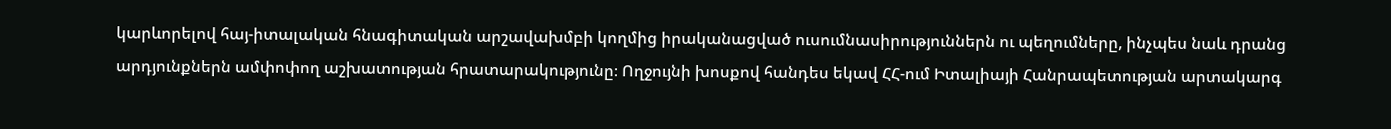կարևորելով հայ-իտալական հնագիտական արշավախմբի կողմից իրականացված ուսումնասիրություններն ու պեղումները, ինչպես նաև դրանց արդյունքներն ամփոփող աշխատության հրատարակությունը։ Ողջույնի խոսքով հանդես եկավ ՀՀ-ում Իտալիայի Հանրապետության արտակարգ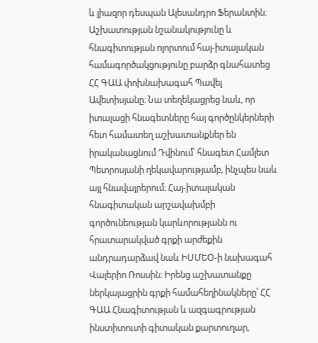և լիազոր դեսպան Ալեսանդրո Ֆերանտին։ Աշխատության նշանակությունը և հնագիտության ոլորտում հայ-իտալական համագործակցությունը բարձր գնահատեց ՀՀ ԳԱԱ փոխնախագահ Պավել Ավետիսյանը։ Նա տեղեկացրեց նաև, որ իտալացի հնագետները հայ գործընկերների հետ համատեղ աշխատանքներ են իրականացնում Դվինում՝ հնագետ Համլետ Պետրոսյանի ղեկավարությամբ, ինչպես նաև այլ հնավայրերում։ Հայ-իտալական հնագիտական արշավախմբի գործունեության կարևորությանն ու հրատարակված գրքի արժեքին անդրադարձավ նաև ԻՍՄԵՕ-ի նախագահ Վալերիո Ռոսսին։ Իրենց աշխատանքը ներկայացրին գրքի համահեղինակները՝ ՀՀ ԳԱԱ Հնագիտության և ազգագրության ինստիտուտի գիտական քարտուղար,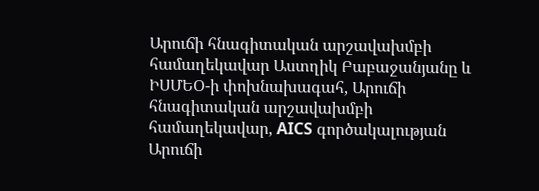Արուճի հնագիտական արշավախմբի համաղեկավար Աստղիկ Բաբաջանյանը և ԻՍՄԵՕ-ի փոխնախագահ, Արուճի հնագիտական արշավախմբի համաղեկավար, AICS գործակալության Արուճի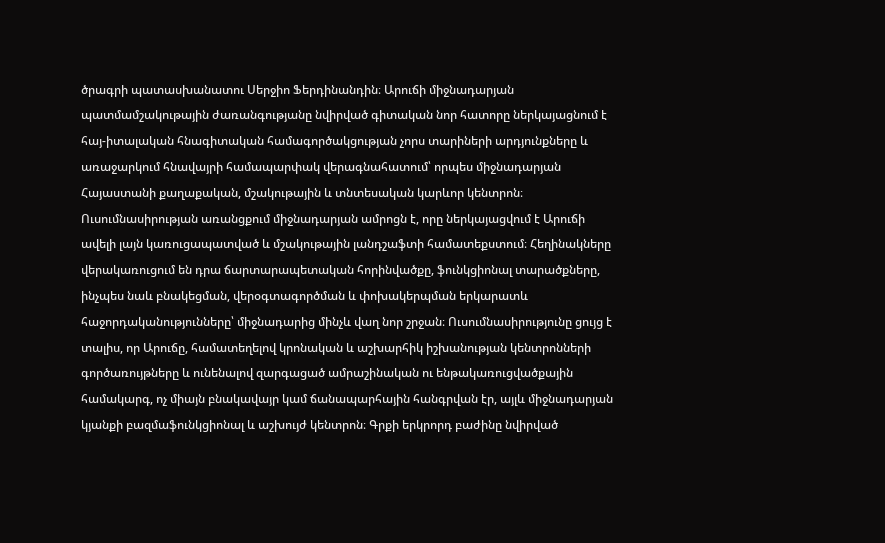ծրագրի պատասխանատու Սերջիո Ֆերդինանդին։ Արուճի միջնադարյան պատմամշակութային ժառանգությանը նվիրված գիտական նոր հատորը ներկայացնում է հայ-իտալական հնագիտական համագործակցության չորս տարիների արդյունքները և առաջարկում հնավայրի համապարփակ վերագնահատում՝ որպես միջնադարյան Հայաստանի քաղաքական, մշակութային և տնտեսական կարևոր կենտրոն։ Ուսումնասիրության առանցքում միջնադարյան ամրոցն է, որը ներկայացվում է Արուճի ավելի լայն կառուցապատված և մշակութային լանդշաֆտի համատեքստում։ Հեղինակները վերակառուցում են դրա ճարտարապետական հորինվածքը, ֆունկցիոնալ տարածքները, ինչպես նաև բնակեցման, վերօգտագործման և փոխակերպման երկարատև հաջորդականությունները՝ միջնադարից մինչև վաղ նոր շրջան։ Ուսումնասիրությունը ցույց է տալիս, որ Արուճը, համատեղելով կրոնական և աշխարհիկ իշխանության կենտրոնների գործառույթները և ունենալով զարգացած ամրաշինական ու ենթակառուցվածքային համակարգ, ոչ միայն բնակավայր կամ ճանապարհային հանգրվան էր, այլև միջնադարյան կյանքի բազմաֆունկցիոնալ և աշխույժ կենտրոն։ Գրքի երկրորդ բաժինը նվիրված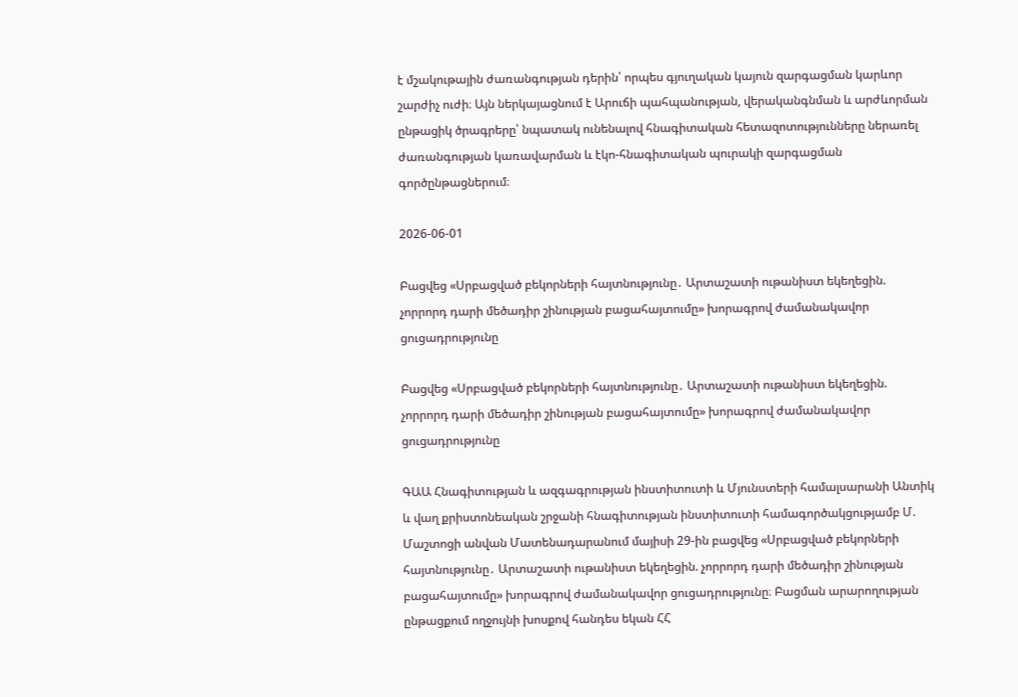է մշակութային ժառանգության դերին՝ որպես գյուղական կայուն զարգացման կարևոր շարժիչ ուժի։ Այն ներկայացնում է Արուճի պահպանության, վերականգնման և արժևորման ընթացիկ ծրագրերը՝ նպատակ ունենալով հնագիտական հետազոտությունները ներառել ժառանգության կառավարման և էկո-հնագիտական պուրակի զարգացման գործընթացներում։

2026-06-01

Բացվեց «Սրբացված բեկորների հայտնությունը․ Արտաշատի ութանիստ եկեղեցին. չորրորդ դարի մեծադիր շինության բացահայտումը» խորագրով ժամանակավոր ցուցադրությունը

Բացվեց «Սրբացված բեկորների հայտնությունը․ Արտաշատի ութանիստ եկեղեցին. չորրորդ դարի մեծադիր շինության բացահայտումը» խորագրով ժամանակավոր ցուցադրությունը

ԳԱԱ Հնագիտության և ազգագրության ինստիտուտի և Մյունստերի համալսարանի Անտիկ և վաղ քրիստոնեական շրջանի հնագիտության ինստիտուտի համագործակցությամբ Մ. Մաշտոցի անվան Մատենադարանում մայիսի 29-ին բացվեց «Սրբացված բեկորների հայտնությունը․ Արտաշատի ութանիստ եկեղեցին. չորրորդ դարի մեծադիր շինության բացահայտումը» խորագրով ժամանակավոր ցուցադրությունը։ Բացման արարողության ընթացքում ողջույնի խոսքով հանդես եկան ՀՀ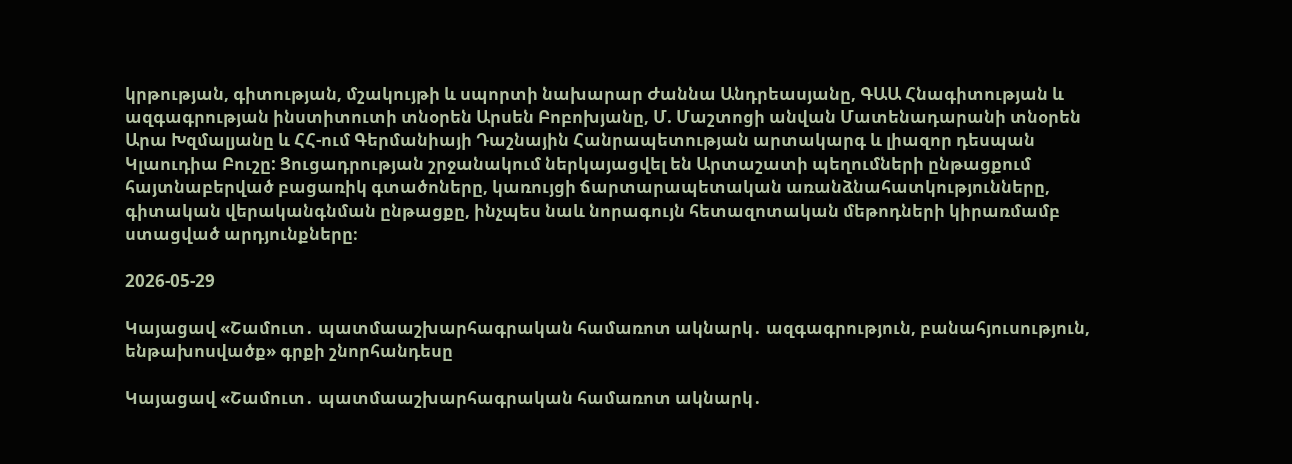կրթության, գիտության, մշակույթի և սպորտի նախարար Ժաննա Անդրեասյանը, ԳԱԱ Հնագիտության և ազգագրության ինստիտուտի տնօրեն Արսեն Բոբոխյանը, Մ. Մաշտոցի անվան Մատենադարանի տնօրեն Արա Խզմալյանը և ՀՀ-ում Գերմանիայի Դաշնային Հանրապետության արտակարգ և լիազոր դեսպան Կլաուդիա Բուշը: Ցուցադրության շրջանակում ներկայացվել են Արտաշատի պեղումների ընթացքում հայտնաբերված բացառիկ գտածոները, կառույցի ճարտարապետական առանձնահատկությունները, գիտական վերականգնման ընթացքը, ինչպես նաև նորագույն հետազոտական մեթոդների կիրառմամբ ստացված արդյունքները։

2026-05-29

Կայացավ «Շամուտ․ պատմաաշխարհագրական համառոտ ակնարկ․ ազգագրություն, բանահյուսություն, ենթախոսվածք» գրքի շնորհանդեսը

Կայացավ «Շամուտ․ պատմաաշխարհագրական համառոտ ակնարկ․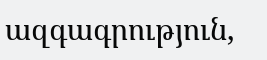ազգագրություն,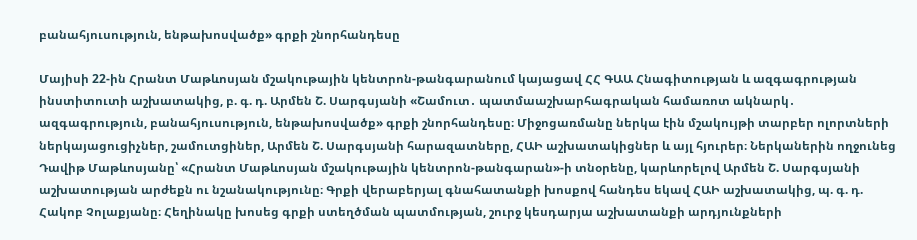բանահյուսություն, ենթախոսվածք» գրքի շնորհանդեսը

Մայիսի 22-ին Հրանտ Մաթևոսյան մշակութային կենտրոն-թանգարանում կայացավ ՀՀ ԳԱԱ Հնագիտության և ազգագրության ինստիտուտի աշխատակից, բ. գ. դ. Արմեն Շ. Սարգսյանի «Շամուտ․ պատմաաշխարհագրական համառոտ ակնարկ․ ազգագրություն, բանահյուսություն, ենթախոսվածք» գրքի շնորհանդեսը։ Միջոցառմանը ներկա էին մշակույթի տարբեր ոլորտների ներկայացուցիչներ, շամուտցիներ, Արմեն Շ. Սարգսյանի հարազատները, ՀԱԻ աշխատակիցներ և այլ հյուրեր։ Ներկաներին ողջունեց Դավիթ Մաթևոսյանը՝ «Հրանտ Մաթևոսյան մշակութային կենտրոն-թանգարան»-ի տնօրենը, կարևորելով Արմեն Շ. Սարգսյանի աշխատության արժեքն ու նշանակությունը։ Գրքի վերաբերյալ գնահատանքի խոսքով հանդես եկավ ՀԱԻ աշխատակից, պ. գ. դ. Հակոբ Չոլաքյանը։ Հեղինակը խոսեց գրքի ստեղծման պատմության, շուրջ կեսդարյա աշխատանքի արդյունքների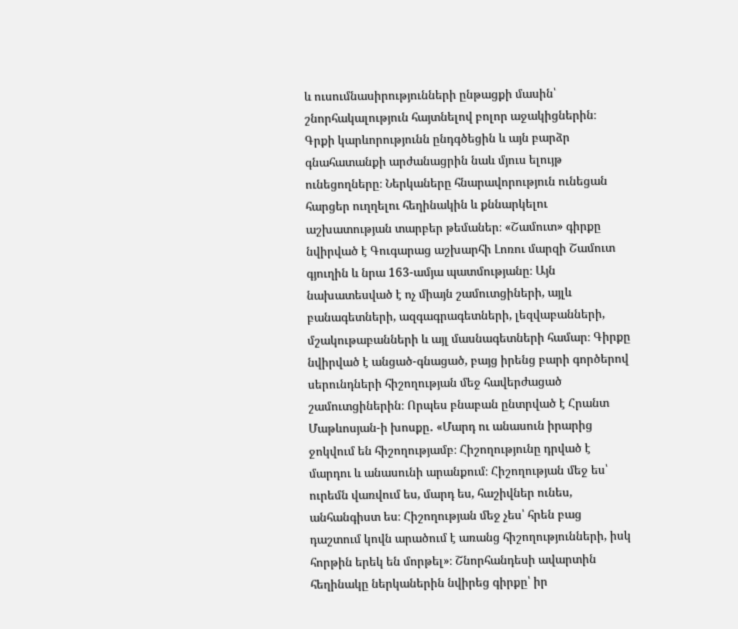և ուսումնասիրությունների ընթացքի մասին՝ շնորհակալություն հայտնելով բոլոր աջակիցներին։ Գրքի կարևորությունն ընդգծեցին և այն բարձր գնահատանքի արժանացրին նաև մյուս ելույթ ունեցողները։ Ներկաները հնարավորություն ունեցան հարցեր ուղղելու հեղինակին և քննարկելու աշխատության տարբեր թեմաներ։ «Շամուտ» գիրքը նվիրված է Գուգարաց աշխարհի Լոռու մարզի Շամուտ գյուղին և նրա 163-ամյա պատմությանը։ Այն նախատեսված է ոչ միայն շամուտցիների, այլև բանագետների, ազգագրագետների, լեզվաբանների, մշակութաբանների և այլ մասնագետների համար։ Գիրքը նվիրված է անցած-գնացած, բայց իրենց բարի գործերով սերունդների հիշողության մեջ հավերժացած շամուտցիներին։ Որպես բնաբան ընտրված է Հրանտ Մաթևոսյան-ի խոսքը․ «Մարդ ու անասուն իրարից ջոկվում են հիշողությամբ։ Հիշողությունը դրված է մարդու և անասունի արանքում։ Հիշողության մեջ ես՝ ուրեմն վառվում ես, մարդ ես, հաշիվներ ունես, անհանգիստ ես։ Հիշողության մեջ չես՝ հրեն բաց դաշտում կովն արածում է առանց հիշողությունների, իսկ հորթին երեկ են մորթել»։ Շնորհանդեսի ավարտին հեղինակը ներկաներին նվիրեց գիրքը՝ իր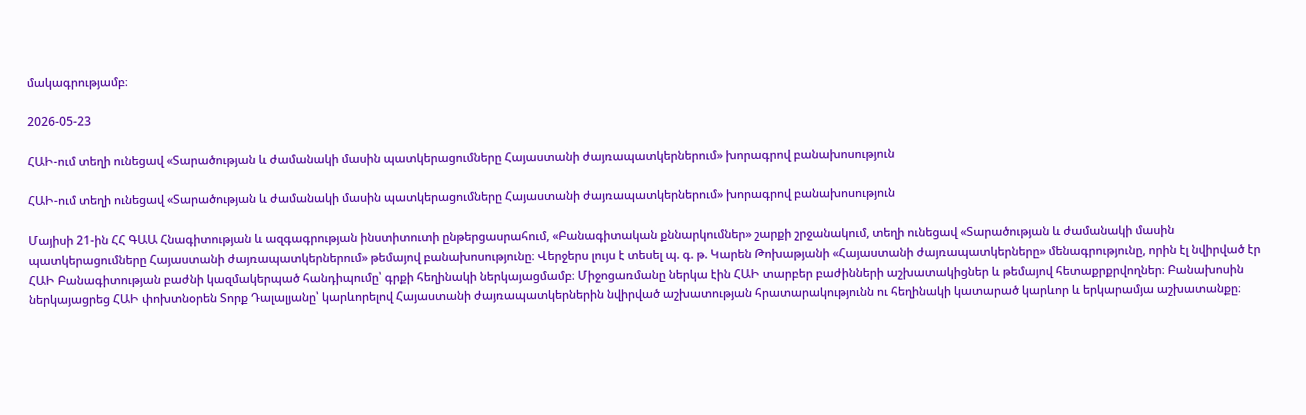մակագրությամբ։

2026-05-23

ՀԱԻ-ում տեղի ունեցավ «Տարածության և ժամանակի մասին պատկերացումները Հայաստանի ժայռապատկերներում» խորագրով բանախոսություն

ՀԱԻ-ում տեղի ունեցավ «Տարածության և ժամանակի մասին պատկերացումները Հայաստանի ժայռապատկերներում» խորագրով բանախոսություն

Մայիսի 21-ին ՀՀ ԳԱԱ Հնագիտության և ազգագրության ինստիտուտի ընթերցասրահում, «Բանագիտական քննարկումներ» շարքի շրջանակում, տեղի ունեցավ «Տարածության և ժամանակի մասին պատկերացումները Հայաստանի ժայռապատկերներում» թեմայով բանախոսությունը։ Վերջերս լույս է տեսել պ. գ. թ. Կարեն Թոխաթյանի «Հայաստանի ժայռապատկերները» մենագրությունը, որին էլ նվիրված էր ՀԱԻ Բանագիտության բաժնի կազմակերպած հանդիպումը՝ գրքի հեղինակի ներկայացմամբ։ Միջոցառմանը ներկա էին ՀԱԻ տարբեր բաժինների աշխատակիցներ և թեմայով հետաքրքրվողներ։ Բանախոսին ներկայացրեց ՀԱԻ փոխտնօրեն Տորք Դալալյանը՝ կարևորելով Հայաստանի ժայռապատկերներին նվիրված աշխատության հրատարակությունն ու հեղինակի կատարած կարևոր և երկարամյա աշխատանքը։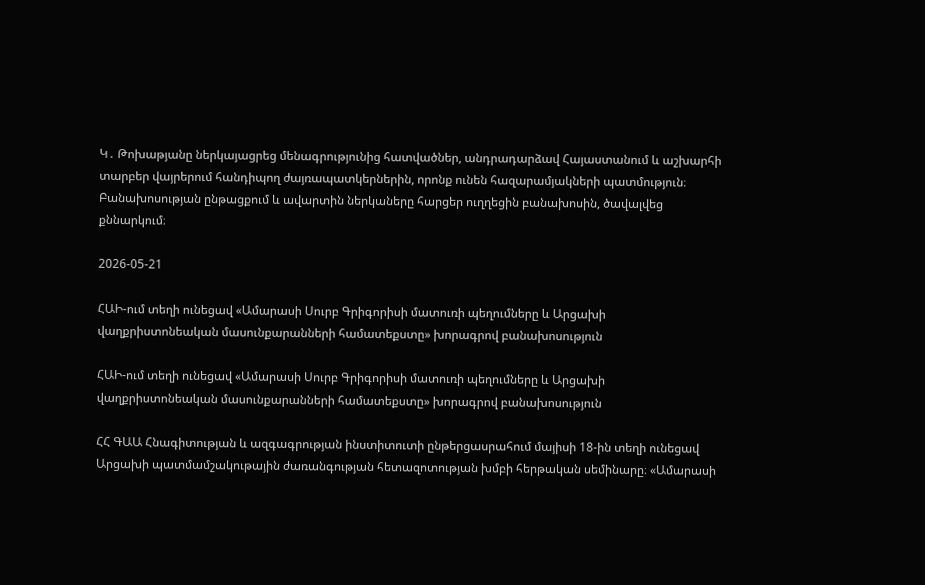Կ․ Թոխաթյանը ներկայացրեց մենագրությունից հատվածներ, անդրադարձավ Հայաստանում և աշխարհի տարբեր վայրերում հանդիպող ժայռապատկերներին, որոնք ունեն հազարամյակների պատմություն։ Բանախոսության ընթացքում և ավարտին ներկաները հարցեր ուղղեցին բանախոսին, ծավալվեց քննարկում։

2026-05-21

ՀԱԻ-ում տեղի ունեցավ «Ամարասի Սուրբ Գրիգորիսի մատուռի պեղումները և Արցախի վաղքրիստոնեական մասունքարանների համատեքստը» խորագրով բանախոսություն

ՀԱԻ-ում տեղի ունեցավ «Ամարասի Սուրբ Գրիգորիսի մատուռի պեղումները և Արցախի վաղքրիստոնեական մասունքարանների համատեքստը» խորագրով բանախոսություն

ՀՀ ԳԱԱ Հնագիտության և ազգագրության ինստիտուտի ընթերցասրահում մայիսի 18-ին տեղի ունեցավ Արցախի պատմամշակութային ժառանգության հետազոտության խմբի հերթական սեմինարը։ «Ամարասի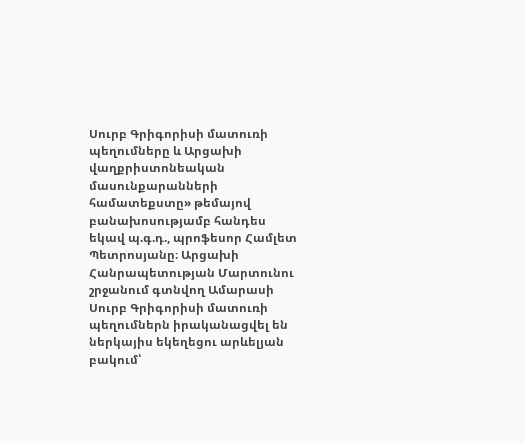Սուրբ Գրիգորիսի մատուռի պեղումները և Արցախի վաղքրիստոնեական մասունքարանների համատեքստը» թեմայով բանախոսությամբ հանդես եկավ պ.գ.դ., պրոֆեսոր Համլետ Պետրոսյանը։ Արցախի Հանրապետության Մարտունու շրջանում գտնվող Ամարասի Սուրբ Գրիգորիսի մատուռի պեղումներն իրականացվել են ներկայիս եկեղեցու արևելյան բակում՝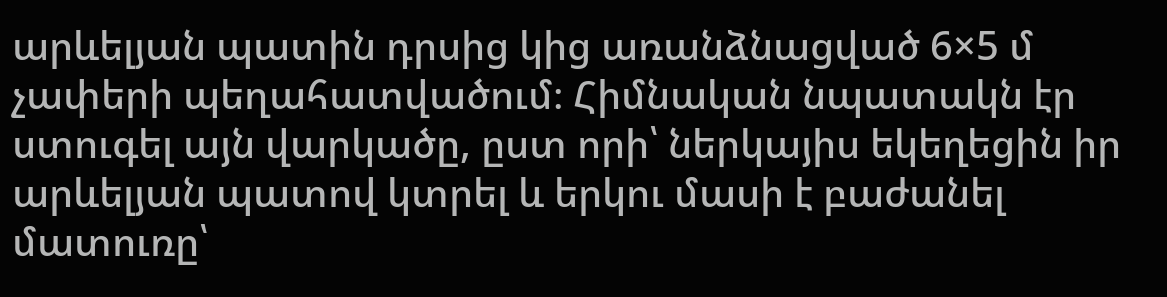արևելյան պատին դրսից կից առանձնացված 6×5 մ չափերի պեղահատվածում։ Հիմնական նպատակն էր ստուգել այն վարկածը, ըստ որի՝ ներկայիս եկեղեցին իր արևելյան պատով կտրել և երկու մասի է բաժանել մատուռը՝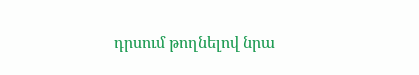դրսում թողնելով նրա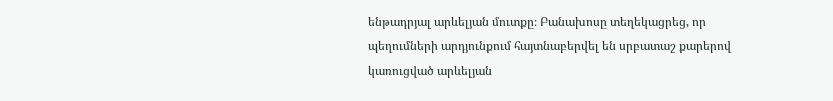ենթադրյալ արևելյան մուտքը։ Բանախոսը տեղեկացրեց, որ պեղումների արդյունքում հայտնաբերվել են սրբատաշ քարերով կառուցված արևելյան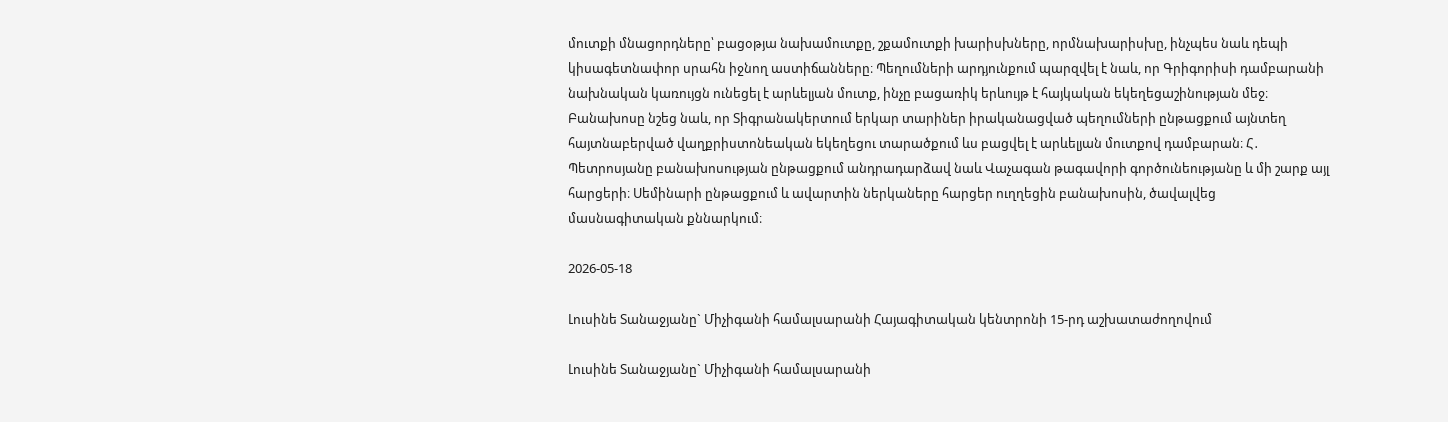մուտքի մնացորդները՝ բացօթյա նախամուտքը, շքամուտքի խարիսխները, որմնախարիսխը, ինչպես նաև դեպի կիսագետնափոր սրահն իջնող աստիճանները։ Պեղումների արդյունքում պարզվել է նաև, որ Գրիգորիսի դամբարանի նախնական կառույցն ունեցել է արևելյան մուտք, ինչը բացառիկ երևույթ է հայկական եկեղեցաշինության մեջ։ Բանախոսը նշեց նաև, որ Տիգրանակերտում երկար տարիներ իրականացված պեղումների ընթացքում այնտեղ հայտնաբերված վաղքրիստոնեական եկեղեցու տարածքում ևս բացվել է արևելյան մուտքով դամբարան։ Հ․ Պետրոսյանը բանախոսության ընթացքում անդրադարձավ նաև Վաչագան թագավորի գործունեությանը և մի շարք այլ հարցերի։ Սեմինարի ընթացքում և ավարտին ներկաները հարցեր ուղղեցին բանախոսին, ծավալվեց մասնագիտական քննարկում։

2026-05-18

Լուսինե Տանաջյանը` Միչիգանի համալսարանի Հայագիտական կենտրոնի 15-րդ աշխատաժողովում

Լուսինե Տանաջյանը` Միչիգանի համալսարանի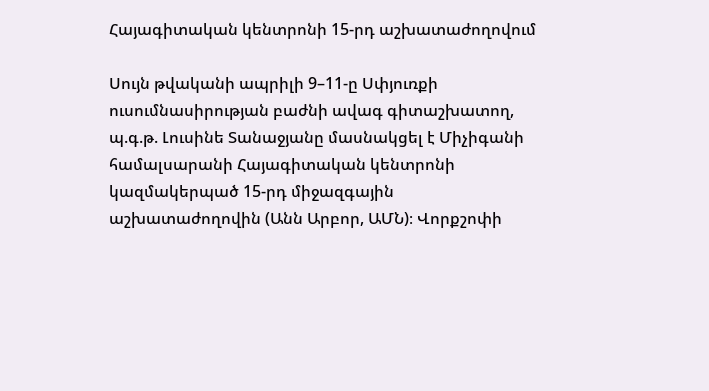Հայագիտական կենտրոնի 15-րդ աշխատաժողովում

Սույն թվականի ապրիլի 9–11-ը Սփյուռքի ուսումնասիրության բաժնի ավագ գիտաշխատող, պ.գ.թ. Լուսինե Տանաջյանը մասնակցել է Միչիգանի համալսարանի Հայագիտական կենտրոնի կազմակերպած 15-րդ միջազգային աշխատաժողովին (Անն Արբոր, ԱՄՆ)։ Վորքշոփի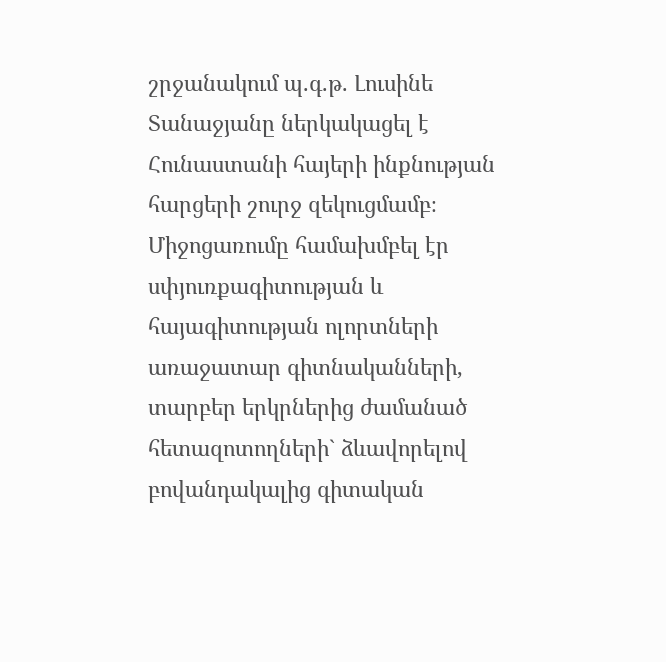շրջանակում պ.գ.թ. Լուսինե Տանաջյանը ներկակացել է Հունաստանի հայերի ինքնության հարցերի շուրջ զեկուցմամբ։ Միջոցառումը համախմբել էր սփյուռքագիտության և հայագիտության ոլորտների առաջատար գիտնականների, տարբեր երկրներից ժամանած հետազոտողների` ձևավորելով բովանդակալից գիտական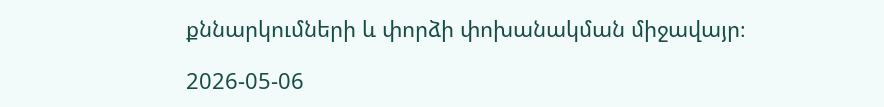քննարկումների և փորձի փոխանակման միջավայր։

2026-05-06